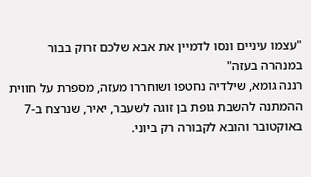"עצמו עיניים ונסו לדמיין את אבא שלכם זרוק בבור במנהרה בעזה"
רננה גומא, שילדיה נחטפו ושוחררו מעזה, מספרת על חווית ההמתנה להשבת גופת בן זוגה לשעבר, יאיר, שנרצח ב-7 באוקטובר והובא לקבורה רק ביוני.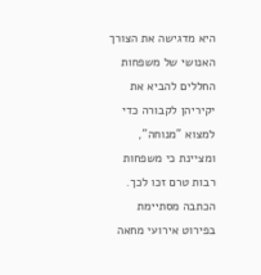היא מדגישה את הצורך האנושי של משפחות החללים להביא את יקיריהן לקבורה כדי למצוא "מנוחה", ומציינת כי משפחות רבות טרם זכו לכך. הכתבה מסתיימת בפירוט אירועי מחאה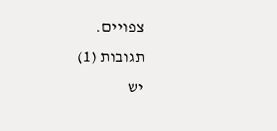צפויים.
תגובות (1)
יש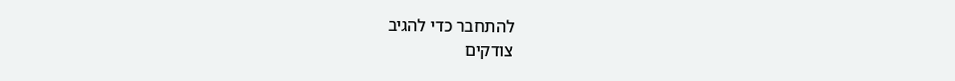להתחבר כדי להגיב
צודקים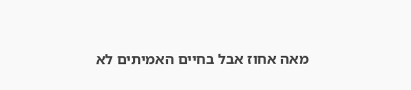מאה אחוז אבל בחיים האמיתים לא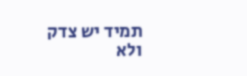תמיד יש צדק ולא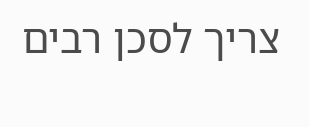צריך לסכן רבים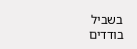בשביל בודדים